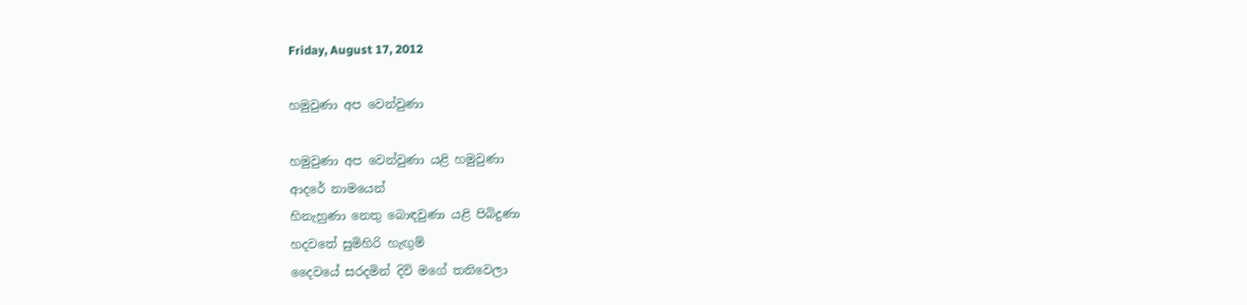Friday, August 17, 2012

හමුවුණා අප වෙන්වුණා

හමුවුණා අප වෙන්වුණා යළි හමුවුණා
ආදරේ නාමයෙන්
හිනැහුණා නෙතු බොඳවුණා යළි පිබිදුණා
හදවතේ සුමිහිරි හැඟුම්
දෛවයේ සරදමින් දිවි මගේ තනිවෙලා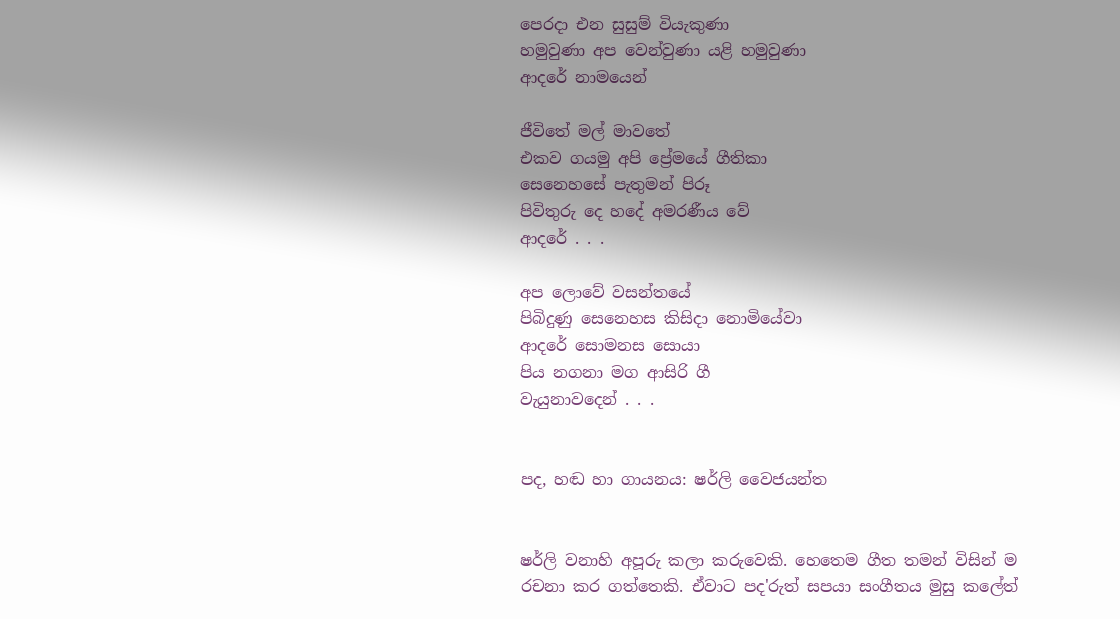පෙරදා එන සුසුම් වි‍යැකුණා
හමුවුණා අප වෙන්වුණා යළි හමුවුණා
ආදරේ නාමයෙන්

ජීවිතේ මල් මාවතේ
එකව ගයමු අපි ප්‍රේමයේ ගීතිකා
සෙනෙහසේ පැතුමන් පිරූ
පිවිතුරු දෙ හදේ අමරණීය වේ
ආදරේ . . .

අප ලොවේ වසන්තයේ
පිබිදුණු සෙනෙහස කිසිදා නොමියේවා
ආදරේ සොමනස සොයා
පිය නගනා මග ආසිරි ගී
වැයුනාවදෙන් . . .


පද, හඬ හා ගායනය: ෂර්ලි වෛජයන්ත


ෂර්ලි වනාහි අපූරු කලා කරුවෙකි. හෙතෙම ගීත තමන් විසින් ම රචනා කර ගත්තෙකි. ඒවාට පද'රුත් සපයා සංගීතය මුසු කලේත්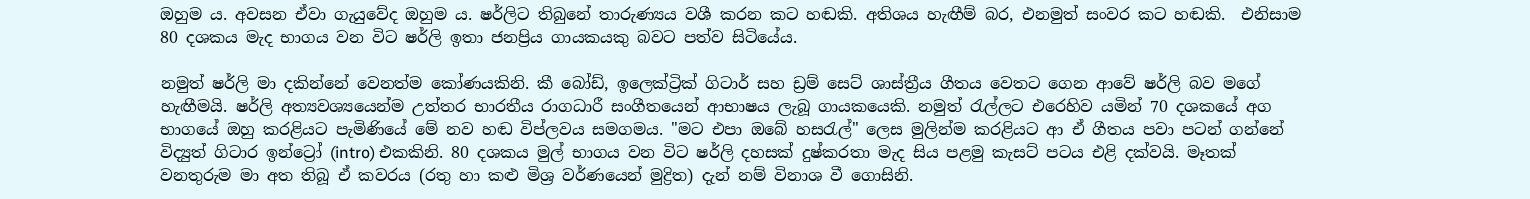ඔහුම ය. අවසන ඒවා ගැයුවේද ඔහුම ය. ෂර්ලිට තිබුනේ තාරුණ්‍යය වශී කරන කට හඬකි. අතිශය හැඟීම් බර, එනමුත් සංවර කට හඬකි.  එනිසාම 80 දශකය මැද භාගය වන විට ෂර්ලි ඉතා ජනප්‍රිය ගායකයකු බවට පත්ව සිටියේය.

නමුත් ෂර්ලි මා දකින්නේ වෙනත්ම කෝණයකිනි. කී බෝඩ්, ඉලෙක්ට්‍රික් ගිටාර් සහ ඩ්‍රම් සෙට් ශාස්ත්‍රීය ගීතය වෙතට ගෙන ආවේ ෂර්ලි බව මගේ හැඟීමයි. ෂර්ලි අත්‍යවශ්‍යයෙන්ම උත්තර භාරතීය රාගධාරී සංගීතයෙන් ආභාෂය ලැබූ ගායකයෙකි. නමුත් රැල්ලට එරෙහිව යමින් 70 දශකයේ අග භාගයේ ඔහු කරළියට පැමිණියේ මේ නව හඬ විප්ලවය සමගමය. "මට එපා ඔබේ හසරැල්" ලෙස මුලින්ම කරළියට ආ ඒ ගීතය පවා පටන් ගන්නේ විද්‍යුත් ගිටාර ඉන්ට්‍රෝ (intro) එකකිනි. 80 දශකය මුල් භාගය වන විට ෂර්ලි දහසක් දුෂ්කරතා මැද සිය පළමු කැසට් පටය එළි දක්වයි. මෑතක් වනතුරුම මා අත තිබූ ඒ කවරය (රතු හා කළු මිශ්‍ර වර්ණයෙන් මුද්‍රිත) දැන් නම් විනාශ වී ගොසිනි.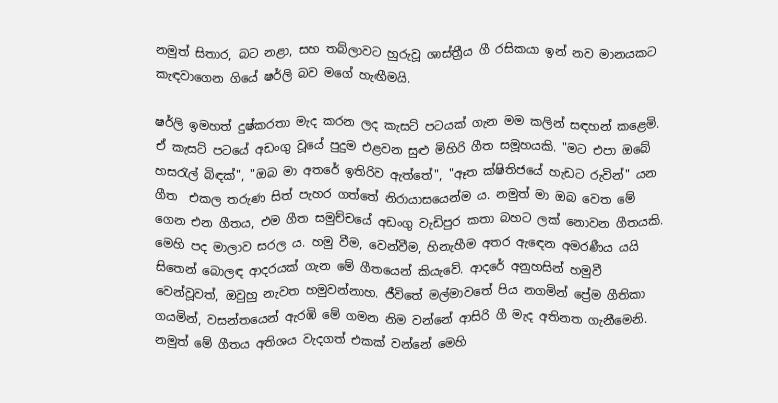නමුත් සිතාර, බට නළා, සහ තබ්ලාවට හුරුවූ ශාස්ත්‍රීය ගී රසිකයා ඉන් නව මානයකට කැඳවාගෙන ගියේ ෂර්ලි බව මගේ හැඟීමයි.

ෂර්ලි ඉමහත් දුෂ්කරතා මැද කරන ලද කැසට් පටයක් ගැන මම කලින් සඳහන් කළෙමි. ඒ කැසට් පටයේ අඩංගු වූයේ පුදුම එළවන සුළු මිහිරි ගීත සමූහයකි. "මට එපා ඔබේ හසරැල් බිඳක්", "ඔබ මා අතරේ ඉතිරිව ඇත්තේ", "ඈත ක්ෂිතිජයේ හැඩට රුවින්" යන ගීත  එකල තරුණ සිත් පැහර ගත්තේ නිරායාසයෙන්ම ය. නමුත් මා ඔබ වෙත මේ ගෙන එන ගීතය, එම ගීත සමුච්චයේ අඩංගු වැඩිපුර කතා බහට ලක් නොවන ගීතයකි. මෙහි පද මාලාව සරල ය. හමු වීම, වෙන්වීම, හිනැහීම අතර ඇඳෙන අමරණීය යයි සිතෙන් බොලඳ ආදරයක් ගැන මේ ගීතයෙන් කියැවේ. ආදරේ අනුහසින් හමුවී වෙන්වූවත්, ඔවුහු නැවත හමුවන්නාහ. ජීවිතේ මල්මාවතේ පිය නගමින් ප්‍රේම ගීතිකා ගයමින්, වසන්තයෙන් ඇරඹි මේ ගමන නිම වන්නේ ආසිරි ගී මැද අතිනත ගැනීමෙනි. නමුත් මේ ගීතය අතිශය වැදගත් එකක් වන්නේ මෙහි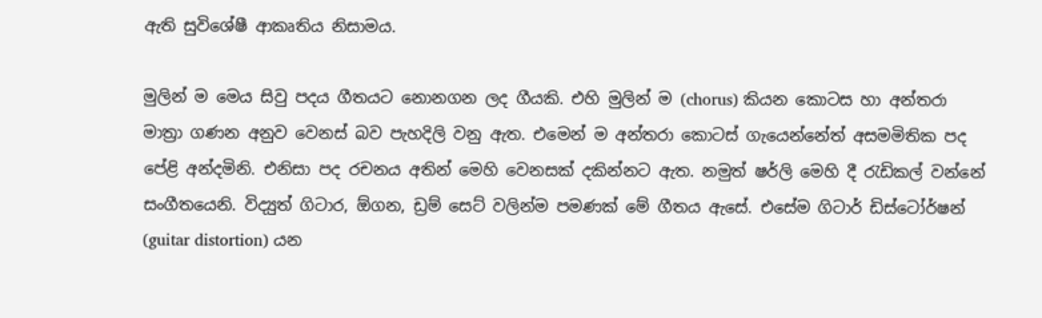ඇති සුවිශේෂී ආකෘතිය නිසාමය.

මුලින් ම මෙය සිවු පදය ගීතයට නොනගන ලද ගීයකි. එහි මුලින් ම (chorus) කියන කොටස හා අන්තරා මාත්‍රා ගණන අනුව වෙනස් බව පැහදිලි වනු ඇත. එමෙන් ම අන්තරා කොටස් ගැයෙන්නේත් අසමමිතික පද පේළි අන්දමිනි. එනිසා පද රචනය අතින් මෙහි වෙනසක් දකින්නට ඇත. නමුත් ෂර්ලි මෙහි දී රැඩිකල් වන්නේ සංගීතයෙනි. විද්‍යුත් ගිටාර, ඕගන, ඩ්‍රම් සෙට් වලින්ම පමණක් මේ ගීතය ඇසේ. එසේම ගිටාර් ඩිස්ටෝර්ෂන් (guitar distortion) යන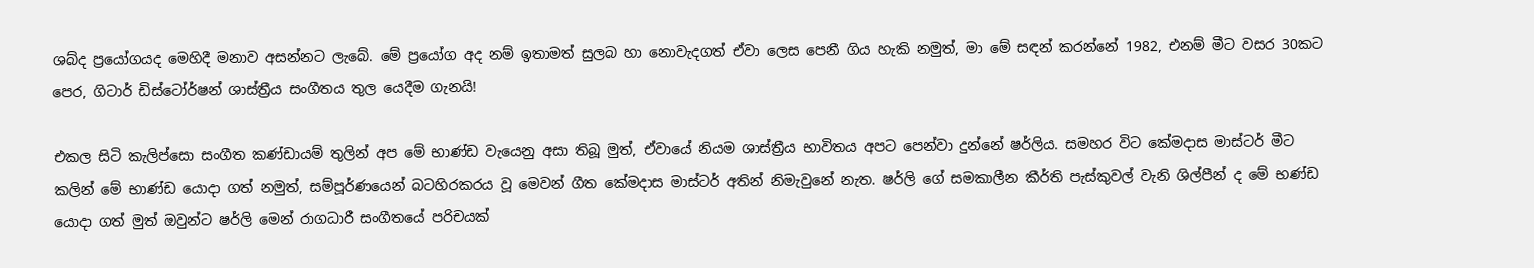ශබ්ද ප්‍රයෝගයද මෙහිදී මනාව අසන්නට ලැබේ. මේ ප්‍රයෝග අද නම් ඉතාමත් සුලබ හා නොවැදගත් ඒවා ලෙස පෙනී ගිය හැකි නමුත්, මා මේ සඳන් කරන්නේ 1982, එනම් මීට වසර 30කට පෙර, ගිටාර් ඩිස්ටෝර්ෂන් ශාස්ත්‍රීය සංගීතය තුල යෙදීම ගැනයි!

එකල සිටි කැලිප්සො සංගීත කණ්ඩායම් තුලින් අප මේ භාණ්ඩ වැයෙනු අසා තිබූ මුත්, ඒවායේ නියම ශාස්ත්‍රීය භාවිතය අපට පෙන්වා දුන්නේ ෂර්ලිය. සමහර විට කේමදාස මාස්ටර් මීට කලින් මේ භාණ්ඩ යොදා ගත් නමුත්, සම්පූර්ණයෙන් බටහිරකරය වූ මෙවන් ගීත කේමදාස මාස්ටර් අතින් නිමැවුනේ නැත. ෂර්ලි ගේ සමකාලීන කීර්ති පැස්කුවල් වැනි ශිල්පීන් ද මේ භණ්ඩ යොදා ගත් මුත් ඔවුන්ට ෂර්ලි මෙන් රාගධාරී සංගීතයේ පරිචයක්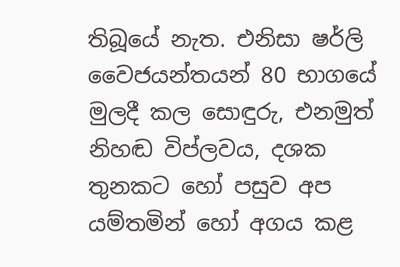තිබූයේ නැත. එනිසා ෂර්ලි වෛජයන්තයන් 80 භාගයේ මුලදී කල සොඳුරු, එනමුත් නිහඬ විප්ලවය, දශක තුනකට හෝ පසුව අප යම්තමින් හෝ අගය කළ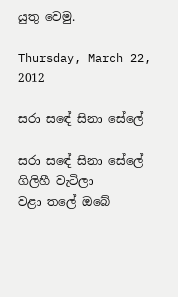යුතු වෙමු.

Thursday, March 22, 2012

සරා සඳේ සිනා සේලේ

සරා සඳේ සිනා සේලේ ගිලිහී වැටිලා
වළා තලේ ඔබේ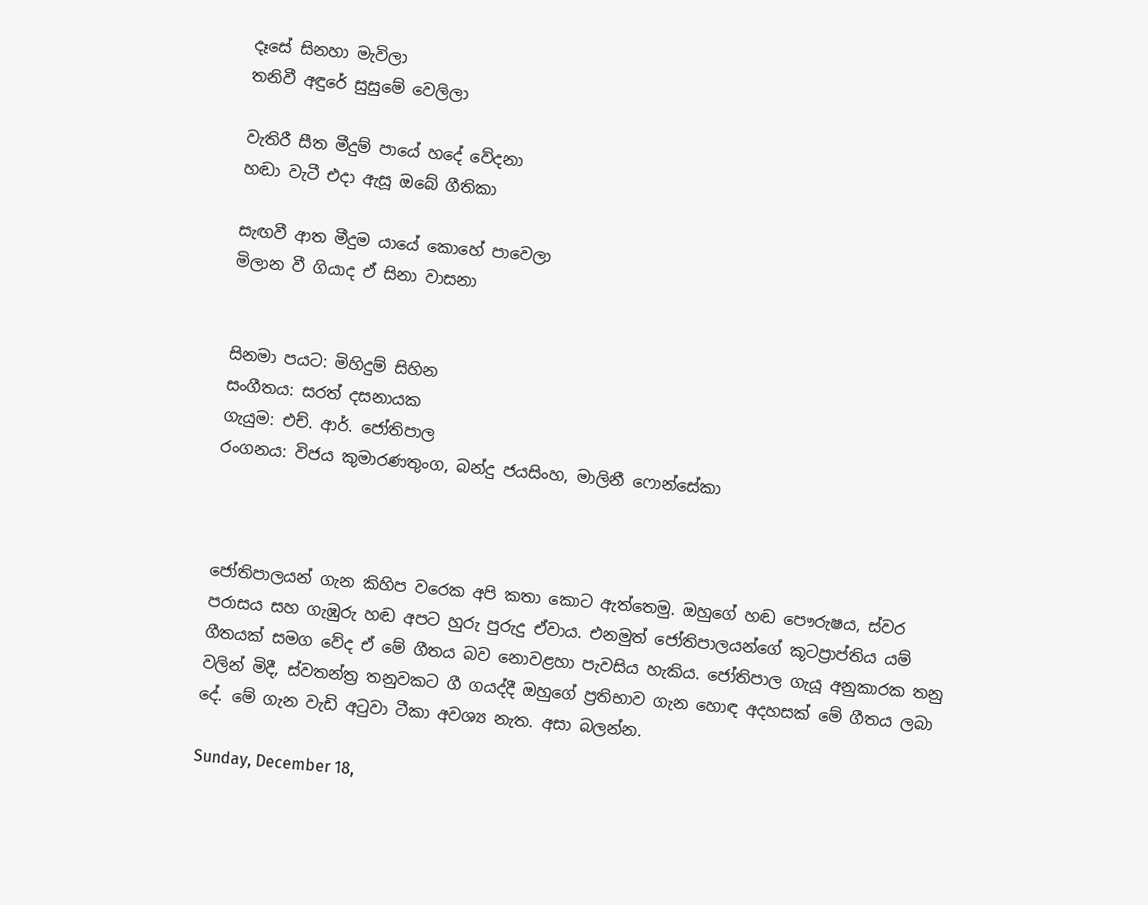දෑසේ සිනහා මැවිලා
තනිවී අඳුරේ සුසුමේ වෙලිලා

වැතිරී සීත මීදුම් පායේ හදේ වේදනා
හඬා වැටී එදා ඇසූ ඔබේ ගීතිකා

සැඟවී ආත මීදුම යායේ කොහේ පාවෙලා
මිලාන වී ගියාද ඒ සිනා වාසනා


සිනමා පයට: මිහිදුම් සිහින
සංගීතය: සරත් දසනායක
ගැයුම: එච්. ආර්. ජෝතිපාල
රංගනය: විජය කුමාරණතුංග, බන්දු ජයසිංහ, මාලිනී ෆොන්සේකා



ජෝතිපාලයන් ගැන කිහිප වරෙක අපි කතා කොට ඇත්තෙමු. ඔහුගේ හඬ පෞරුෂය, ස්වර පරාසය සහ ගැඹුරු හඬ අපට හුරු පුරුදු ඒවාය. එනමුත් ජෝතිපාලයන්ගේ කූටප්‍රාප්තිය යම් ගීතයක් සමග වේද ඒ මේ ගීතය බව නොවළහා පැවසිය හැකිය. ජෝතිපාල ගැයූ අනුකාරක තනු වලින් මිදී, ස්වතන්ත්‍ර තනුවකට ගී ගයද්දී ඔහුගේ ප්‍රතිභාව ගැන හොඳ අදහසක් මේ ගීතය ලබා දේ. මේ ගැන වැඩි අටුවා ටීකා අවශ්‍ය නැත. අසා බලන්න.

Sunday, December 18,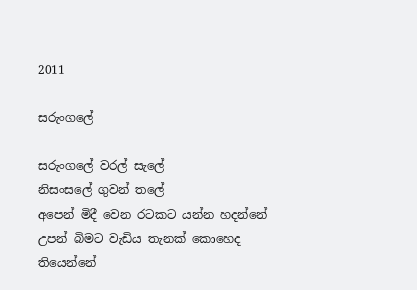2011

සරුංගලේ

සරුංගලේ වරල් සැලේ
නිසංසලේ ගුවන් තලේ
අපෙන් මිදී වෙන රටකට යන්න හදන්නේ
උපන් බිමට වැඩිය තැනක් කොහෙද තියෙන්නේ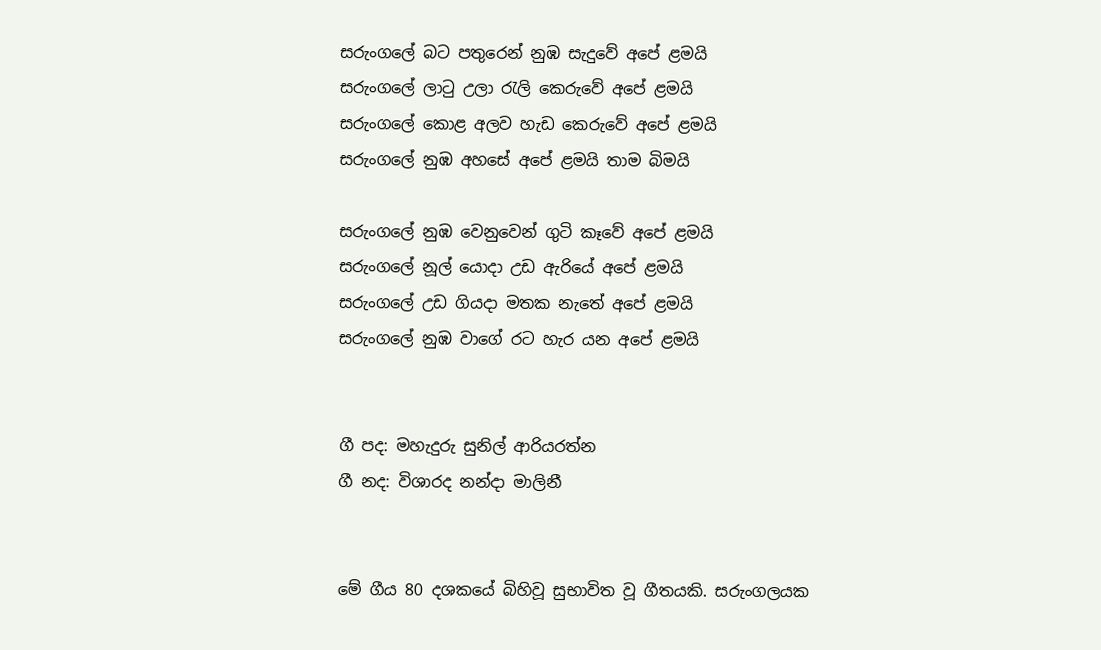සරුංගලේ බට පතුරෙන් නුඹ සැදුවේ අපේ ළමයි
සරුංගලේ ලාටු උලා රැලි කෙරුවේ අපේ ළමයි
සරුංගලේ කොළ අලව හැඩ කෙරුවේ අපේ ළමයි
සරුංගලේ නුඹ අහසේ අපේ ළමයි තාම බිමයි

සරුංගලේ නුඹ වෙනුවෙන් ගුටි කෑවේ අපේ ළමයි
සරුංගලේ නූල් යොදා උඩ ඇරියේ අපේ ළමයි
සරුංගලේ උඩ ගියදා මතක නැතේ අපේ ළමයි
සරුංගලේ නුඹ වාගේ රට හැර යන අපේ ළමයි


ගී පද: මහැදුරු සුනිල් ආරියරත්න
ගී නද: විශාරද නන්දා මාලිනී


මේ ගීය 80 දශකයේ බිහිවූ සුභාවිත වූ ගීතයකි. සරුංගලයක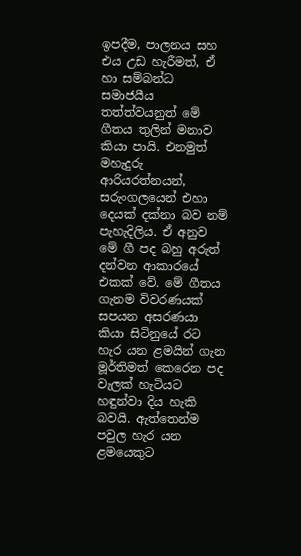ඉපදීම, පාලනය සහ එය උඩ හැරීමත්, ඒ හා සම්බන්ධ සමාජයීය තත්ත්වයනුත් මේ ගීතය තුලින් මනාව කියා පායි. එනමුත් මහැදුරු ආරියරත්නයන්, සරුංගලයෙන් එහා දෙයක් දක්නා බව නම් පැහැදිලිය. ඒ අනුව මේ ගී පද බහු අරුත් දන්වන ආකාරයේ එකක් වේ. මේ ගීතය ගැනම විවරණයක් සපයන අසරණයා කියා සිටිනුයේ රට හැර යන ළමයින් ගැන මූර්තිමත් කෙරෙන පද වැලක් හැටියට හඳුන්වා දිය හැකි බවයි. ඇත්තෙන්ම පවුල හැර යන ළමයෙකුට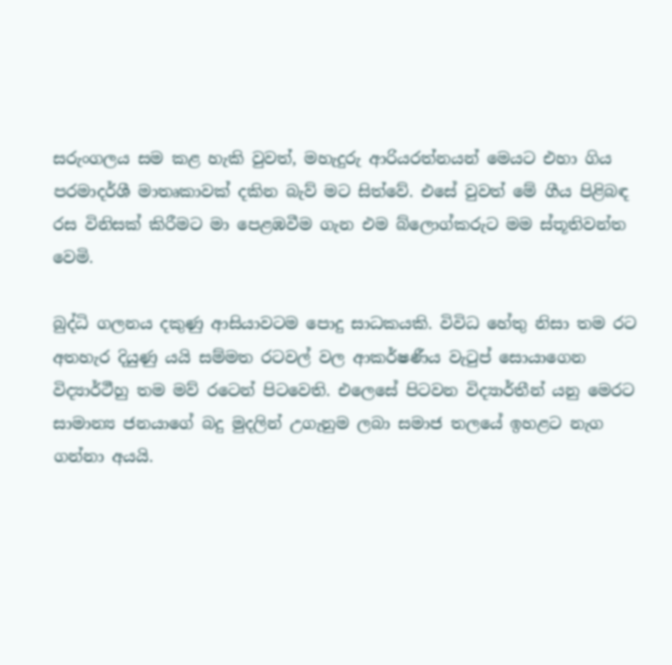සරුංගලය සම කළ හැකි වුවත්, මහැදුරු ආරියරත්නයන් මෙයට එහා ගිය පරමාදර්ශී මාතෘකාවක් දකින බැව් මට සිත්වේ. එසේ වුවත් මේ ගීය පිළිබඳ රස විනිසක් කිරීමට මා පෙළඹවීම ගැන එම බ්ලොග්කරුට මම ස්තූතිවන්ත වෙමි.

බුද්ධි ගලනය දකුණු ආසියාවටම පොදු සාධකයකි. විවිධ හේතු නිසා තම රට අතහැර දියුණු යයි සම්මත රටවල් වල ආකර්ෂණීය වැටුප් සොයාගෙන විද්‍යාර්ථීහු තම මව් රටෙන් පිටවෙති. එලෙසේ පිටවන විද්‍යාර්තීන් යනු මෙරට සාමාන්‍ය ජනයාගේ බදු මුදලින් උගැනුම ලබා සමාජ තලයේ ඉහළට නැග ගන්නා අයයි.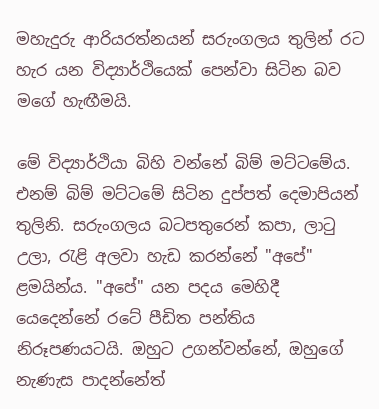මහැදුරු ආරියරත්නයන් සරුංගලය තුලින් රට හැර යන විද්‍යාර්ථියෙක් පෙන්වා සිටින බව මගේ හැඟීමයි.

මේ විද්‍යාර්ථියා බිහි වන්නේ බිම් මට්ටමේය. එනම් බිම් මට්ටමේ සිටින දුප්පත් දෙමාපියන් තුලිනි. සරුංගලය බටපතුරෙන් කපා, ලාටු උලා, රැළි අලවා හැඩ කරන්නේ "අපේ" ළමයින්ය. "අපේ" යන පදය මෙහිදී යෙදෙන්නේ රටේ පීඩිත පන්තිය නිරූපණයටයි. ඔහුට උගන්වන්නේ, ඔහුගේ නැණැස පාදන්නේත්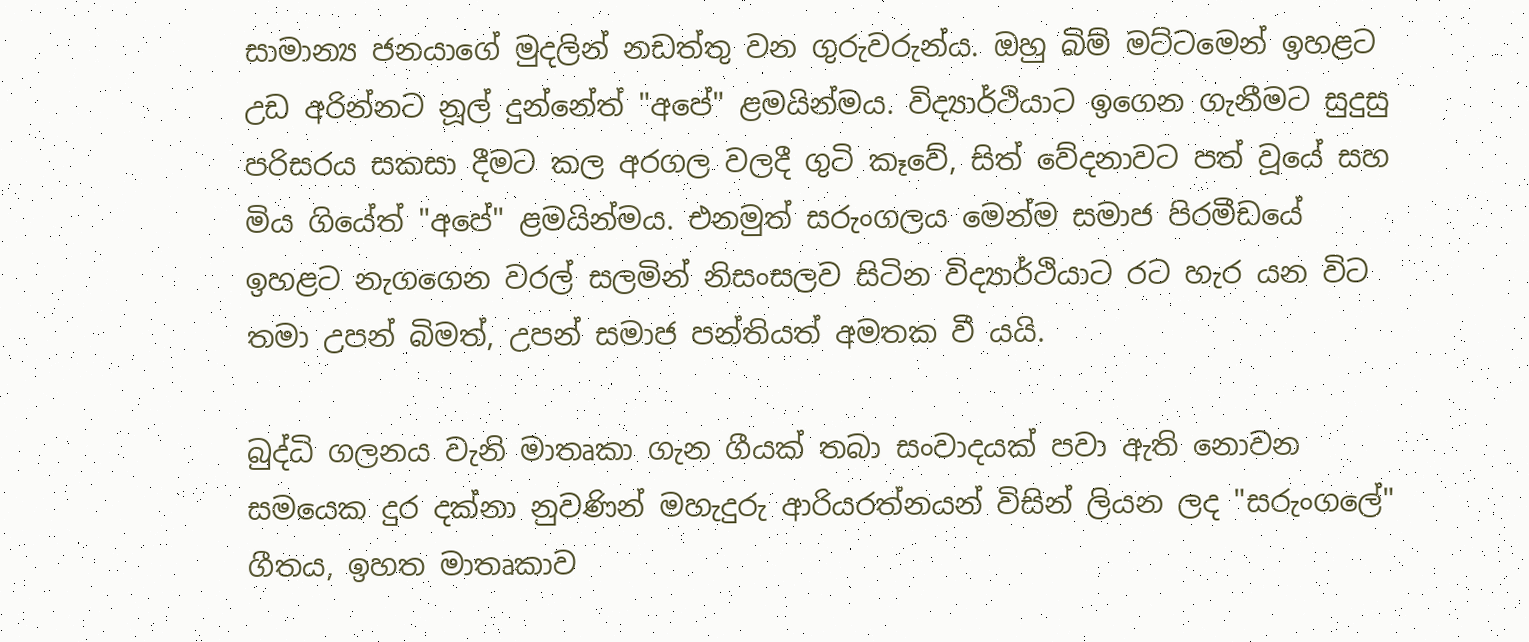සාමාන්‍ය ජනයාගේ මුදලින් නඩත්තු වන ගුරුවරුන්ය. ඔහු බිම් මට්ටමෙන් ඉහළට උඩ අරින්නට නූල් දුන්නේත් "අපේ" ළමයින්මය. විද්‍යාර්ථියාට ඉගෙන ගැනීමට සුදුසු පරිසරය සකසා දීමට කල අරගල වලදී ගුටි කෑවේ, සිත් වේදනාවට පත් වූයේ සහ මිය ගියේත් "අපේ" ළමයින්මය. එනමුත් සරුංගලය මෙන්ම සමාජ පිරමීඩයේ ඉහළට නැගගෙන වරල් සලමින් නිසංසලව සිටින විද්‍යාර්ථියාට රට හැර යන විට තමා උපන් බිමත්, උපන් සමාජ පන්තියත් අමතක වී යයි.

බුද්ධි ගලනය වැනි මාතෘකා ගැන ගීයක් තබා සංවාදයක් පවා ඇති නොවන සමයෙක දුර දක්නා නුවණින් මහැදුරු ආරියරත්නයන් විසින් ලියන ලද "සරුංගලේ" ගීතය, ඉහත මාතෘකාව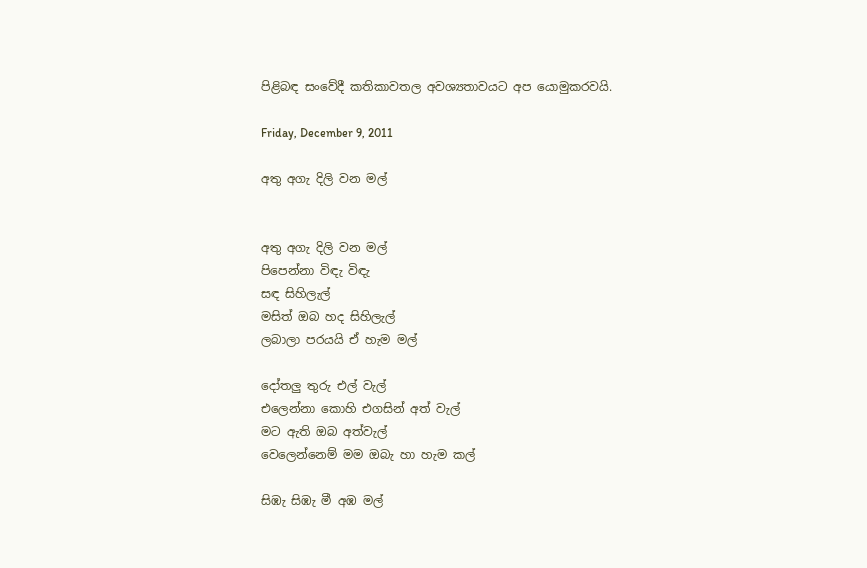පිළිබඳ සංවේදී කතිකාවතල අවශ්‍යතාවයට අප යොමුකරවයි.

Friday, December 9, 2011

අතු අගැ දිලි වන මල්


අතු අගැ දිලි වන මල්
පිපෙන්නා විඳැ විඳැ
සඳ සිහිලැල්
මසිත් ඔබ හද සිහිලැල්
ලබාලා පරයයි ඒ හැම මල්

දෝතලු තුරු එල් වැල්
එලෙන්නා කොහි එගසින් අත් වැල්
මට ඇති ඔබ අත්වැල්
වෙලෙන්නෙම් මම ඔබැ හා හැම කල්

සිඹැ සිඹැ මී අඹ මල්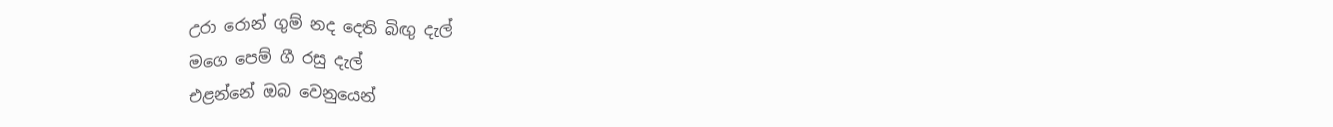උරා රොන් ගුම් නද දෙති බිඟු දැල්
මගෙ පෙම් ගී රසු දැල්
එළන්නේ ඔබ වෙනුයෙන්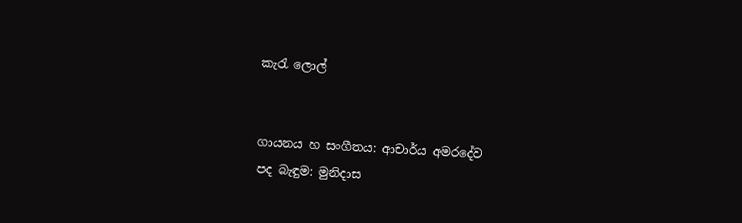කැරැ ලොල්


ගායනය හ සංගීතය: ආචාර්ය අමරදේව
පද බැඳුම: මුනිදාස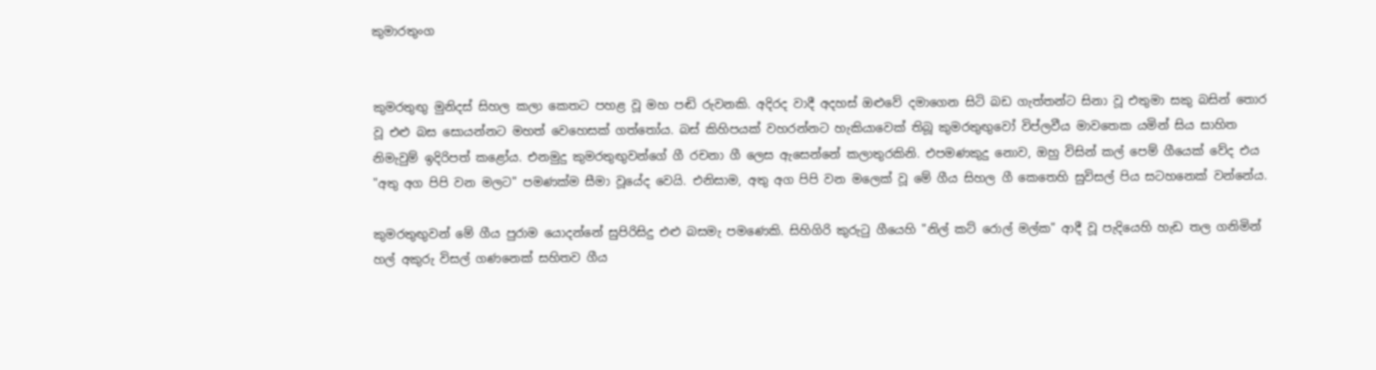කුමාරතුංග


කුමරතුඟු මුනිදස් සිහල කලා කෙතට පහළ වූ මහ පඬි රුවනකි. අදිරද වාදී අදහස් ඔළුවේ දමාගෙන සිටි බඩ ගැත්තන්ට සිනා වූ එතුමා සකු බසින් තොර වූ එළු බස සොයන්නට මහත් වෙහෙසක් ගත්තෝය. බස් කිහිපයක් වහරන්නට හැකියාවෙක් තිබූ කුමරතුඟුවෝ විප්ලවීය මාවතෙක යමින් සිය සාහිත නිමැවුම් ඉදිරිපත් කළෝය. එනමුදු කුමරතුඟුවන්ගේ ගී රචනා ගී ලෙස ඇසෙන්නේ කලාතුරකිනි. එපමණකුදු නොව, ඔහු විසින් කල් පෙම් ගීයෙක් වේද එය "අතු අග පිපි වන මලට" පමණක්ම සීමා වූයේද වෙයි. එනිසාම, අතු අග පිපි වන මලෙක් වූ මේ ගීය සිහල ගී කෙතෙහි සුවිසල් පිය සටහනෙක් වන්නේය.

කුමරතුඟුවන් මේ ගීය පුරාම යොදන්නේ සුපිරිසිදු එළු බසමැ පමණෙකි. සිහිගිරි කුරුටු ගීයෙහි "නිල් කට් රොල් මල්ක" ආදී වූ පැදියෙහි හැඩ තල ගනිමින් හල් අකුරු විසල් ගණනෙක් සහිතව ගීය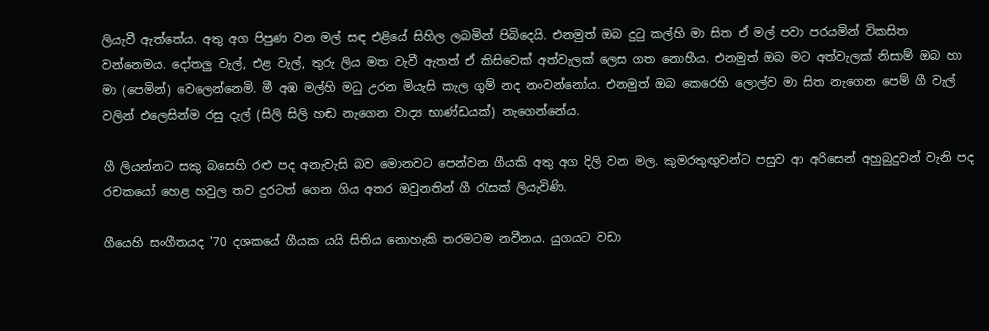ලියැවී ඇත්තේය. අතු අග පිපුණ වන මල් සඳ එළියේ සිහිල ලබමින් පිබිදෙයි. එනමුත් ඔබ දුටු කල්හි මා සිත ඒ මල් පවා පරයමින් විකසිත වන්නෙමය. දෝතලු වැල්, එළ වැල්, තුරු ලිය මත වැවී ඇතත් ඒ කිසිවෙක් අත්වැලක් ලෙස ගත නොහීය. එනමුත් ඔබ මට අත්වැලක් නිසාම් ඔබ හා මා (පෙමින්) වෙලෙන්නෙමි. මී අඹ මල්හි මධු උරන මියැසි කැල ගුම් නද නංවන්නෝය. එනමුත් ඔබ කෙරෙහි ලොල්ව මා සිත නැගෙන පෙම් ගී වැල් වලින් එලෙසින්ම රසු දැල් (සිලි සිලි හඬ නැගෙන වාද්‍ය භාණ්ඩයක්) නැගෙන්නේය.

ගී ලියන්නට සකු බසෙහි රළු පද අනැවැසි බව මොනවට පෙන්වන ගීයකි අතු අග දිලි වන මල. කුමරතුඟුවන්ට පසුව ආ අරිසෙන් අහුබුදුවන් වැනි පද රචකයෝ හෙළ හවුල තව දුරටත් ගෙන ගිය අතර ඔවුනතින් ගී රැසක් ලියැවිණි.

ගීයෙහි සංගීතයද '70 දශකයේ ගීයක යයි සිතිය නොහැකි තරමටම නවීනය. යුගයට වඩා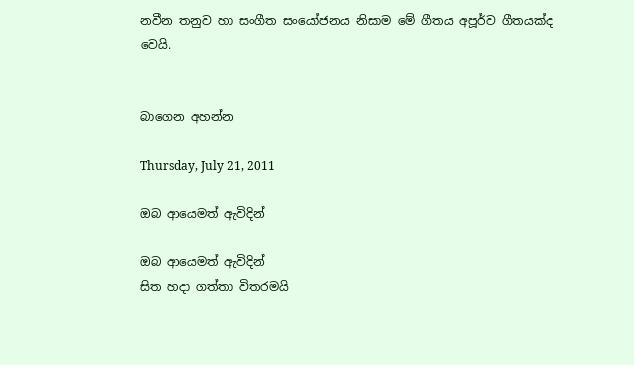නවීන තනුව හා සංගීත සංයෝජනය නිසාම මේ ගීතය අපූර්ව ගීතයක්ද වෙයි.


බාගෙන අහන්න

Thursday, July 21, 2011

ඔබ ආයෙමත් ඇවිදින්

ඔබ ආයෙමත් ඇවිදින්
සිත හදා ගත්තා විතරමයි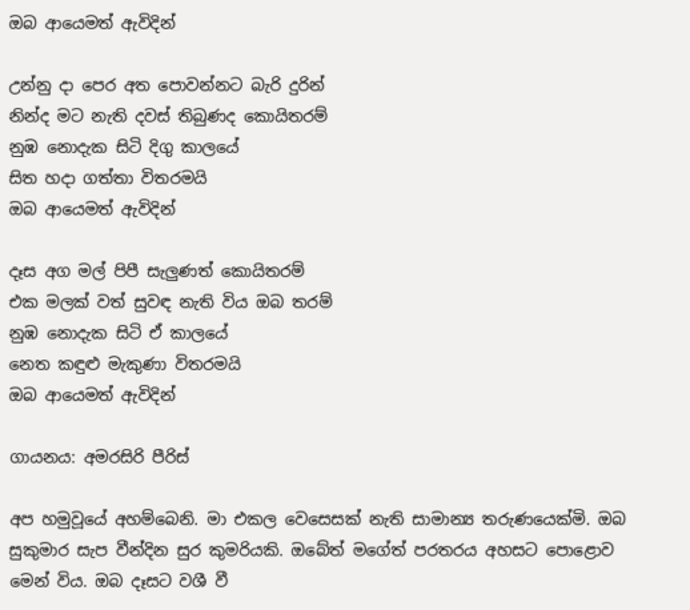ඔබ ආයෙමත් ඇවිදින්

උන්නු දා පෙර අත පොවන්නට බැරි දුරින්
නින්ද මට නැති දවස් තිබුණද කොයිතරම්
නුඹ නොදැක සිටි දිගු කාලයේ
සිත හදා ගත්තා විතරමයි
ඔබ ආයෙමත් ඇවිදින්

දෑස අග මල් පිපී සැලුණත් කොයිතරම්
එක මලක් වත් සුවඳ නැති විය ඔබ තරම්
නුඹ නොදැක සිටි ඒ කාලයේ
නෙත කඳුළු මැකුණා විතරමයි
ඔබ ආයෙමත් ඇවිදින්

ගායනය: අමරසිරි පීරිස්

අප හමුවූයේ අහම්බෙනි. මා එකල වෙසෙසක් නැති සාමාන්‍ය තරුණයෙක්මි. ඔබ සුකුමාර සැප වීන්දින සුර කුමරියකි. ඔබේත් මගේත් පරතරය අහසට පොළොව මෙන් විය. ඔබ දෑසට වශී වී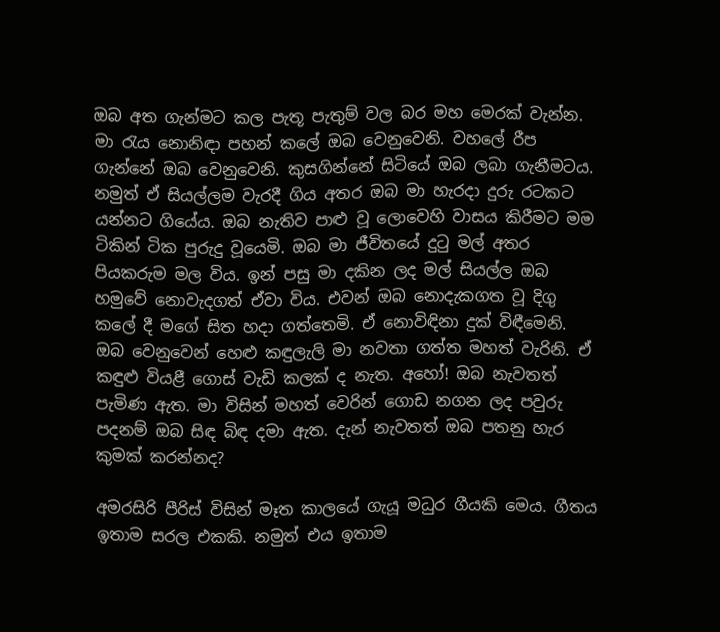ඔබ අත ගැන්මට කල පැතූ පැතුම් වල බර මහ මෙරක් වැන්න. මා රැය නොනිඳා පහන් කලේ ඔබ වෙනුවෙනි. වහලේ රීප ගැන්නේ ඔබ වෙනුවෙනි. කුසගින්නේ සිටියේ ඔබ ලබා ගැනීමටය. නමුත් ඒ සියල්ලම වැරදී ගිය අතර ඔබ මා හැරදා දුරු රටකට යන්නට ගියේය. ඔබ නැතිව පාළු වූ ලොවෙහි වාසය කිරීමට මම ටිකින් ටික පුරුදු වූයෙමි. ඔබ මා ජීවිතයේ දුටු මල් අතර පියකරුම මල විය. ඉන් පසු මා දකින ලද මල් සියල්ල ඔබ හමුවේ නොවැදගත් ඒවා විය. එවන් ඔබ නොදැකගත වූ දිගු කලේ දී මගේ සිත හදා ගත්තෙමි. ඒ නොවිඳිනා දුක් විඳීමෙනි. ඔබ වෙනුවෙන් හෙළු කඳුලැලි මා නවතා ගත්ත මහත් වැරිනි. ඒ කඳුළු වියළී ගොස් වැඩි කලක් ද නැත. අහෝ! ඔබ නැවතත් පැමිණ ඇත. මා විසින් මහත් වෙරින් ගොඩ නගන ලද පවුරු පදනම් ඔබ සිඳ බිඳ දමා ඇත. දැන් නැවතත් ඔබ පතනු හැර කුමක් කරන්නද?

අමරසිරි පීරිස් විසින් මෑත කාලයේ ගැයූ මධුර ගීයකි මෙය. ගීතය ඉතාම සරල එකකි. නමුත් එය ඉතාම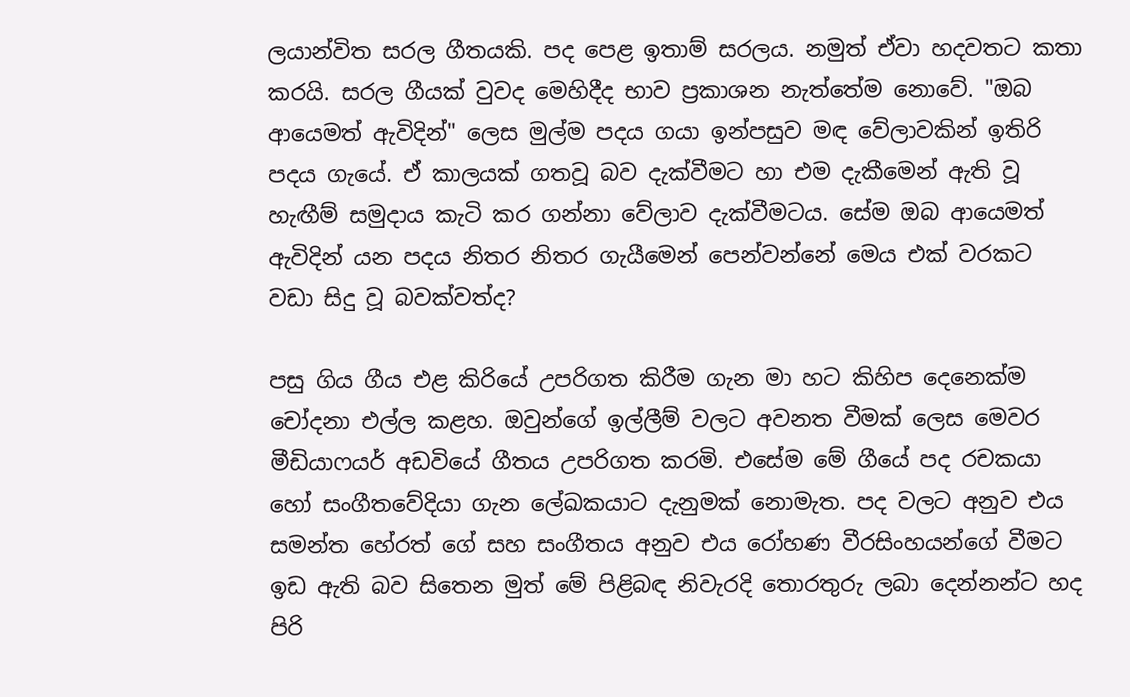ලයාන්විත සරල ගීතයකි. පද පෙළ ඉතාම් සරලය. නමුත් ඒවා හදවතට කතා කරයි. සරල ගීයක් වුවද මෙහිදීද භාව ප්‍රකාශන නැත්තේම නොවේ. "ඔබ ආයෙමත් ඇවිදින්" ලෙස මුල්ම පදය ගයා ඉන්පසුව මඳ වේලාවකින් ඉතිරි පදය ගැයේ. ඒ කාලයක් ගතවූ බව දැක්වීමට හා එම දැකීමෙන් ඇති වූ හැඟීම් සමුදාය කැටි කර ගන්නා වේලාව දැක්වීමටය. සේම ඔබ ආයෙමත් ඇවිදින් යන පදය නිතර නිතර ගැයීමෙන් පෙන්වන්නේ මෙය එක් වරකට වඩා සිදු වූ බවක්වත්ද?

පසු ගිය ගීය එළ කිරියේ උපරිගත කිරීම ගැන මා හට කිහිප දෙනෙක්ම චෝදනා එල්ල කළහ. ඔවුන්ගේ ඉල්ලීම් වලට අවනත වීමක් ලෙස මෙවර මීඩියාෆයර් අඩවියේ ගීතය උපරිගත කරමි. එසේම මේ ගීයේ පද රචකයා හෝ සංගීතවේදියා ගැන ලේඛකයාට දැනුමක් නොමැත. පද වලට අනුව එය සමන්ත හේරත් ගේ සහ සංගීතය අනුව එය රෝහණ වීරසිංහයන්ගේ වීමට ඉඩ ඇති බව සිතෙන මුත් මේ පිළිබඳ නිවැරදි තොරතුරු ලබා දෙන්නන්ට හද පිරි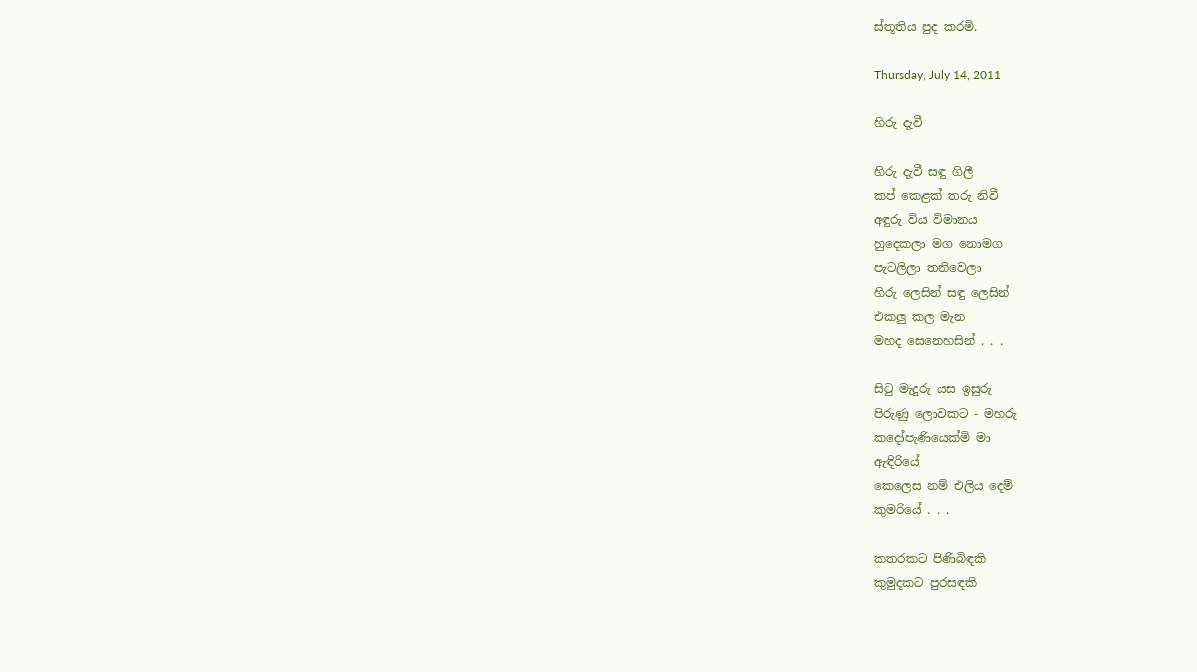ස්තූතිය පුද කරමි.

Thursday, July 14, 2011

හිරු දැවී

හිරු දැවී සඳු ගිලී
කප් කෙළක් තරු නිවී
අඳුරු විය විමානය
හුදෙකලා මග නොමග
පැටලිලා තනිවෙලා
හිරු ලෙසින් සඳු ලෙසින්
එකලු කල මැන
මහද සෙනෙහසින් . . .

සිටු මැදුරු යස ඉසුරු
පිරුණු ලොවකට - මහරු
කදෝපැණියෙක්මි මා
ඇඳිරියේ
කෙලෙස නම් එලිය දෙම්
කුමරියේ . . .

කතරකට පිණිබිඳකි
කුමුදකට පුරසඳකි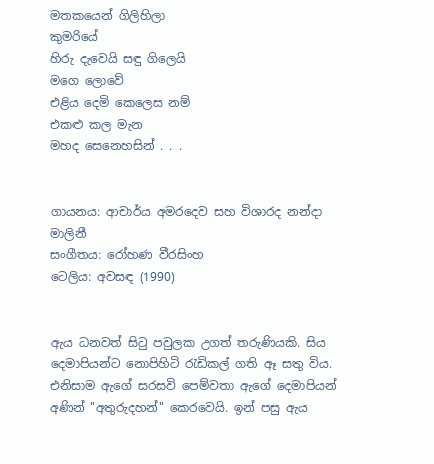මතකයෙන් ගිලිහිලා
කුමරියේ
හිරු දැවෙයි සඳු ගිලෙයි
මගෙ ලොවේ
එළිය දෙමි කෙලෙස නම්
එකළු කල මැන
මහද සෙනෙහසින් . . .


ගායනය: ආචාර්ය අමරදෙව සහ විශාරද නන්දා මාලිනී
සංගීතය: රෝහණ වීරසිංහ
ටෙලිය: අවසඳ (1990)


ඇය ධනවත් සිටු පවුලක උගත් තරුණියකි. සිය දෙමාපියන්ට නොපිහිටි රැඩිකල් ගති ඈ සතු විය. එනිසාම ඇගේ සරසවි පෙම්වතා ඇගේ දෙමාපියන් අණින් "අතුරුදහන්" කෙරවෙයි. ඉන් පසු ඇය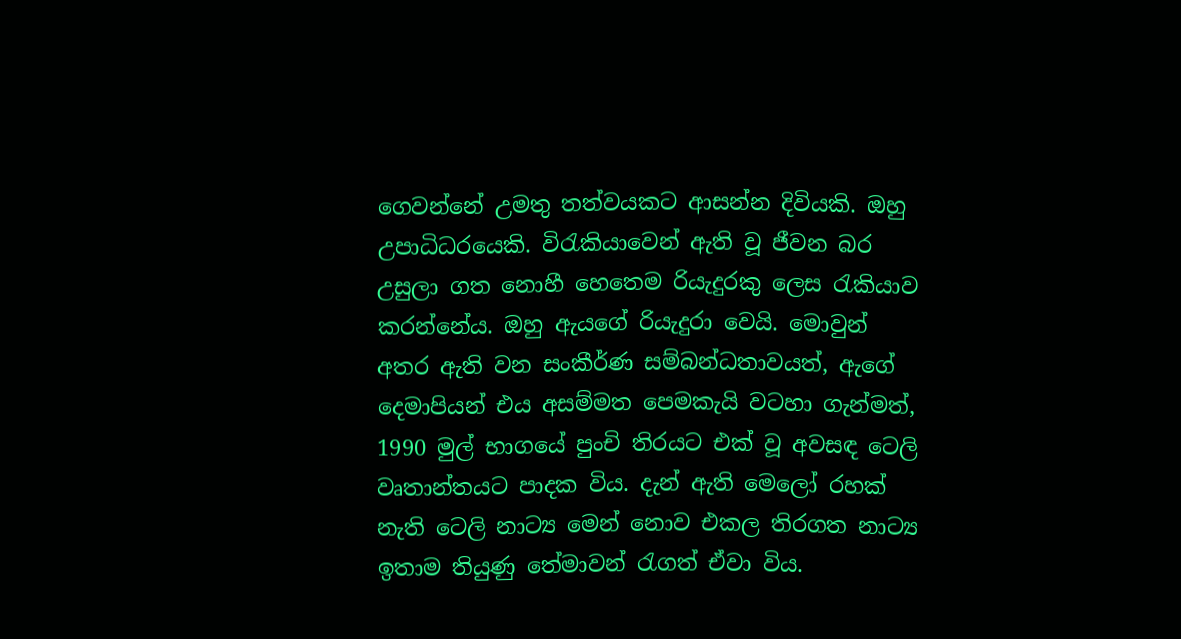ගෙවන්නේ උමතු තත්වයකට ආසන්න දිවියකි. ඔහු උපාධිධරයෙකි. විරැකියාවෙන් ඇති වූ ජීවන බර උසුලා ගත නොහී හෙතෙම රියැදුරකු ලෙස රැකියාව කරන්නේය. ඔහු ඇයගේ රියැදුරා වෙයි. මොවුන් අතර ඇති වන සංකීර්ණ සම්බන්ධතාවයත්, ඇගේ දෙමාපියන් එය අසම්මත පෙමකැයි වටහා ගැන්මත්, 1990 මුල් භාගයේ පුංචි තිරයට එක් වූ අවසඳ ටෙලි වෘතාන්තයට පාදක විය. දැන් ඇති මෙලෝ රහක් නැති ටෙලි නාට්‍ය මෙන් නොව එකල තිරගත නාට්‍ය ඉතාම තියුණු තේමාවන් රැගත් ඒවා විය.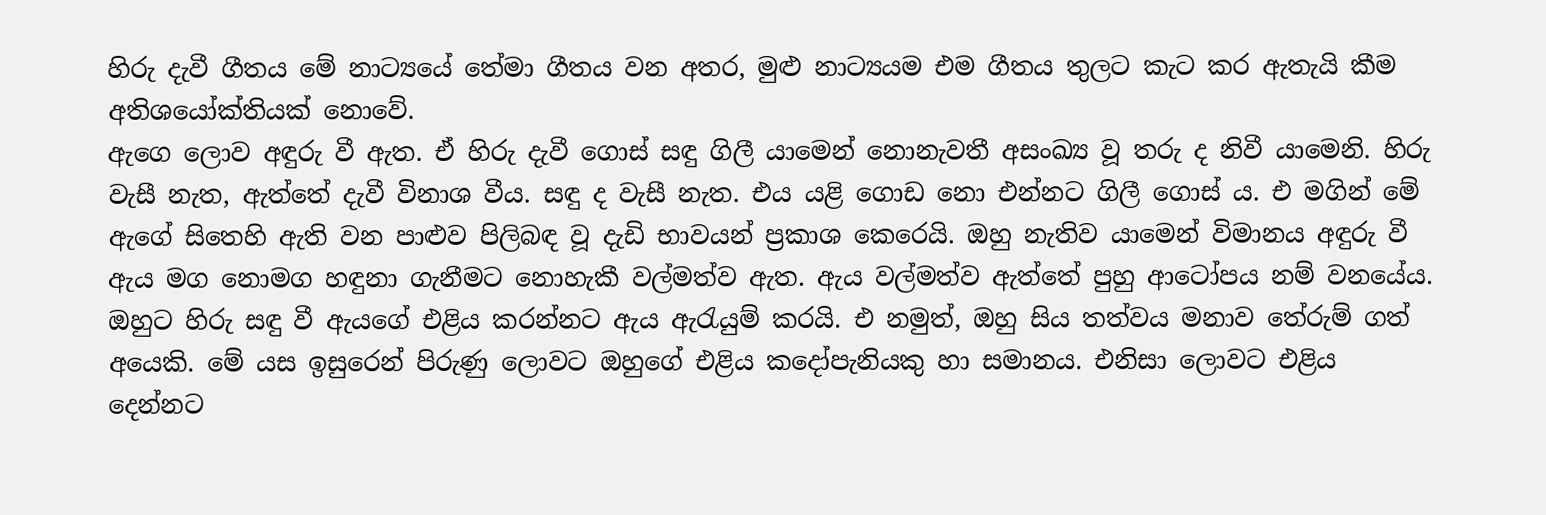හිරු දැවී ගීතය මේ නාට්‍යයේ තේමා ගීතය වන අතර, මුළු නාට්‍යයම එම ගීතය තුලට කැට කර ඇතැයි කීම අතිශයෝක්තියක් නොවේ.
ඇගෙ ලොව අඳුරු වී ඇත. ඒ හිරු දැවී ගොස් සඳු ගිලී යාමෙන් නොනැවතී අසංඛ්‍ය වූ තරු ද නිවී යාමෙනි. හිරු වැසී නැත, ඇත්තේ දැවී විනාශ වීය. සඳු ද වැසී නැත. එය යළි ගොඩ නො එන්නට ගිලී ගොස් ය. එ මගින් මේ ඇගේ සිතෙහි ඇති වන පාළුව පිලිබඳ වූ දැඩි භාවයන් ප්‍රකාශ කෙරෙයි. ඔහු නැතිව යාමෙන් විමානය අඳුරු වී ඇය මග නොමග හඳුනා ගැනීමට නොහැකී වල්මත්ව ඇත. ඇය වල්මත්ව ඇත්තේ පුහු ආටෝපය නම් වනයේය. ඔහුට හිරු සඳු වී ඇයගේ එළිය කරන්නට ඇය ඇරැයුම් කරයි. එ නමුත්, ඔහු සිය තත්වය මනාව තේරුම් ගත් අයෙකි. මේ යස ඉසුරෙන් පිරුණු ලොවට ඔහුගේ එළිය කදෝපැනියකු හා සමානය. එනිසා ලොවට එළිය දෙන්නට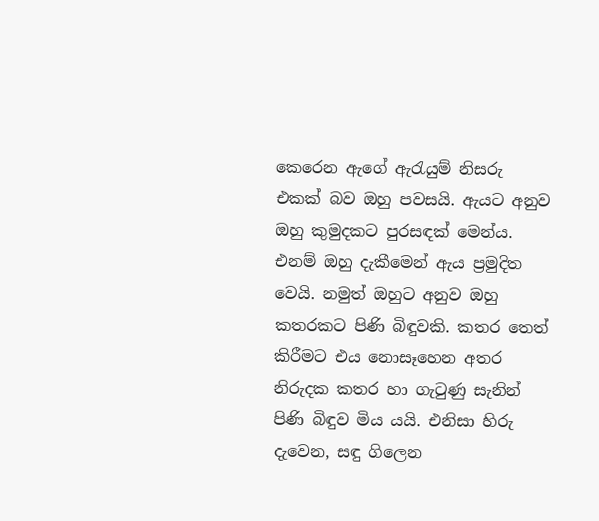කෙරෙන ඇගේ ඇරැයුම් නිසරු එකක් බව ඔහු පවසයි. ඇයට අනුව ඔහු කුමුදකට පුරසඳක් මෙන්ය. එනම් ඔහු දැකීමෙන් ඇය ප්‍රමුදිත වෙයි. නමුත් ඔහුට අනුව ඔහු කතරකට පිණි බිඳුවකි. කතර තෙත් කිරීමට එය නොසෑහෙන අතර නිරුදක කතර හා ගැටුණු සැනින් පිණි බිඳුව මිය යයි. එනිසා හිරු දැවෙන, සඳු ගිලෙන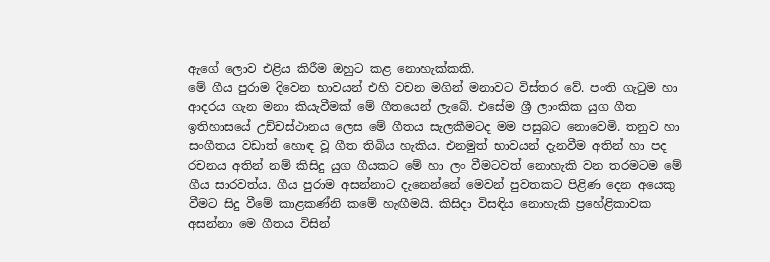ඇගේ ලොව එළිය කිරීම ඔහුට කළ නොහැක්කකි.
මේ ගීය පුරාම දිවෙන භාවයන් එහි වචන මගින් මනාවට විස්තර වේ. පංති ගැටුම හා ආදරය ගැන මනා කියැවීමක් මේ ගීතයෙන් ලැබේ. එසේම ශ්‍රී ලාංකික යුග ගීත ඉතිහාසයේ උච්චස්ථානය ලෙස මේ ගීතය සැලකීමටද මම පසුබට නොවෙමි. තනුව හා සංගීතය වඩාත් හොඳ වූ ගීත තිබිය හැකිය. එනමුත් භාවයන් දැනවීම අතින් හා පද රචනය අතින් නම් කිසිදු යුග ගීයකට මේ හා ලං වීමටවත් නොහැකි වන තරමටම මේ ගීය සාරවත්ය. ගීය පුරාම අසන්නාට දැනෙන්නේ මෙවන් පුවතකට පිළිණ දෙන අයෙකු වීමට සිදු වීමේ කාළකණ්නි කමේ හැඟීමයි. කිසිදා විසඳිය නොහැකි ප්‍රහේළිකාවක අසන්නා මෙ ගීතය විසින්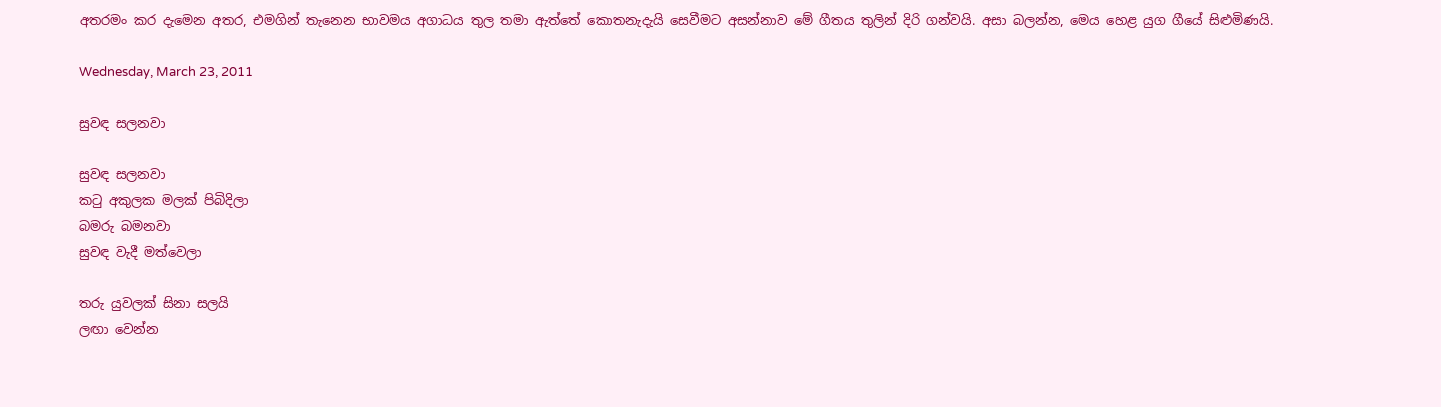අතරමං කර දැමෙන අතර, එමගින් තැනෙන භාවමය අගාධය තුල තමා ඇත්තේ කොතනැදැයි සෙවීමට අසන්නාව මේ ගීතය තුලින් දිරි ගන්වයි. අසා බලන්න, මෙය හෙළ යුග ගීයේ සිළුමිණයි.

Wednesday, March 23, 2011

සුවඳ සලනවා

සුවඳ සලනවා
කටු අකුලක මලක් පිබිදිලා
බමරු බමනවා
සුවඳ වැදී මත්වෙලා

තරු යුවලක් සිනා සලයි
ලඟා වෙන්න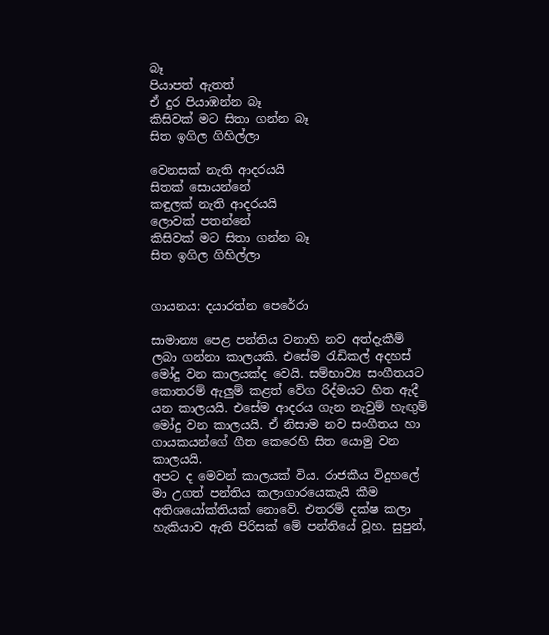බෑ
පියාපත් ඇතත්
ඒ දුර පියාඹන්න බෑ
කිසිවක් මට සිතා ගන්න බෑ
සිත ඉගිල ගිහිල්ලා

වෙනසක් නැති ආදරයයි
සිතක් සොයන්නේ
කඳුලක් නැති ආදරයයි
ලොවක් පතන්නේ
කිසිවක් මට සිතා ගන්න බෑ
සිත ඉගිල ගිහිල්ලා


ගායනය: දයාරත්න පෙරේරා

සාමාන්‍ය පෙළ පන්තිය වනාහි නව අත්දැකීම් ලබා ගන්නා කාලයකි. එසේම රැඩිකල් අදහස් මෝදු වන කාලයක්ද වෙයි. සම්භාව්‍ය සංගීතයට කොතරම් ඇලුම් කළත් වේග රිද්මයට හිත ඇදී යන කාලයයි. එසේම ආදරය ගැන නැවුම් හැඟුම් මෝදු වන කාලයයි. ඒ නිසාම නව සංගීතය හා ගායකයන්ගේ ගීත කෙරෙහි සිත යොමු වන කාලයයි.
අපට ද මෙවන් කාලයක් විය. රාජකීය විදුහලේ මා උගත් පන්තිය කලාගාරයෙකැයි කීම අතිශයෝක්තියක් නොවේ. එතරම් දක්ෂ කලා හැකියාව ඇති පිරිසක් මේ පන්තියේ වූහ. සුපුන්,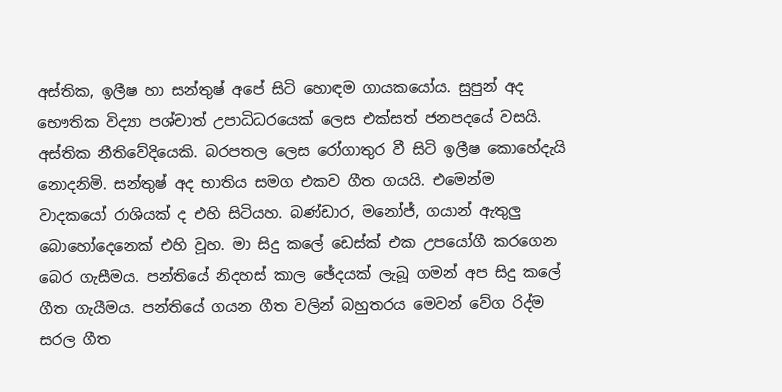අස්තික, ඉලීෂ හා සන්තුෂ් අපේ සිටි හොඳම ගායකයෝය. සුපුන් අද භෞතික විද්‍යා පශ්චාත් උපාධිධරයෙක් ලෙස එක්සත් ජනපදයේ වසයි. අස්තික නීතිවේදියෙකි. බරපතල ලෙස රෝගාතුර වී සිටි ඉලීෂ කොහේදැයි නොදනිමි. සන්තුෂ් අද භාතිය සමග එකව ගීත ගයයි. එමෙන්ම වාදකයෝ රාශියක් ද එහි සිටියහ. බණ්ඩාර, මනෝජ්, ගයාන් ඇතුලු බොහෝදෙනෙක් එහි වූහ. මා සිදු කලේ ඩෙස්ක් එක උපයෝගී කරගෙන බෙර ගැසීමය. පන්තියේ නිදහස් කාල ඡේදයක් ලැබූ ගමන් අප සිදු කලේ ගීත ගැයීමය. පන්තියේ ගයන ගීත වලින් බහුතරය මෙවන් වේග රිද්ම සරල ගීත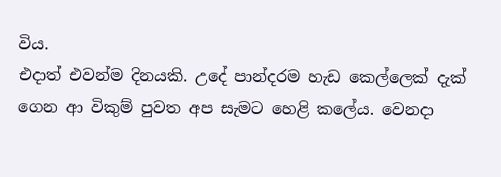විය.
එදාත් එවන්ම දිනයකි. උදේ පාන්දරම හැඩ කෙල්ලෙක් දැක් ගෙන ආ විකුම් පුවත අප සැමට හෙළි කලේය. වෙනදා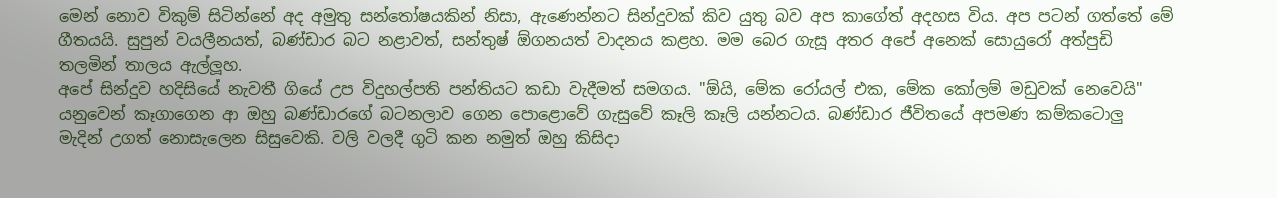මෙන් නොව විකුම් සිටින්නේ අද අමුතු සන්තෝෂයකින් නිසා, ඇණෙන්නට සින්දුවක් කිව යුතු බව අප කාගේත් අදහස විය. අප පටන් ගත්තේ මේ ගීතයයි. සුපුන් වයලීනයත්, බණ්ඩාර බට නළාවත්, සන්තුෂ් ඕගනයත් වාදනය කළහ. මම බෙර ගැසූ අතර අපේ අනෙක් සොයුරෝ අත්පුඩි තලමින් තාලය ඇල්ලූහ.
අපේ සින්දුව හදිසියේ නැවතී ගියේ උප විදුහල්පති පන්තියට කඩා වැදීමත් සමගය. "ඕයි, මේක රෝයල් එක, මේක කෝලම් මඩුවක් නෙවෙයි" යනුවෙන් කෑගාගෙන ආ ඔහු බණ්ඩාරගේ බටනලාව ගෙන පොළොවේ ගැසුවේ කෑලි කෑලි යන්නටය. බණ්ඩාර ජීවිතයේ අපමණ කම්කටොලු මැදින් උගත් නොසැලෙන සිසුවෙකි. වලි වලදී ගුටි කන නමුත් ඔහු කිසිදා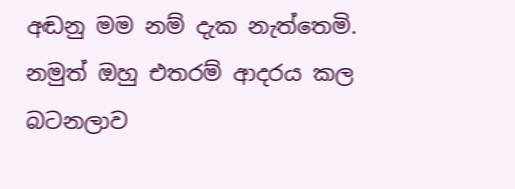අඬනු මම නම් දැක නැත්තෙමි. නමුත් ඔහු එතරම් ආදරය කල බටනලාව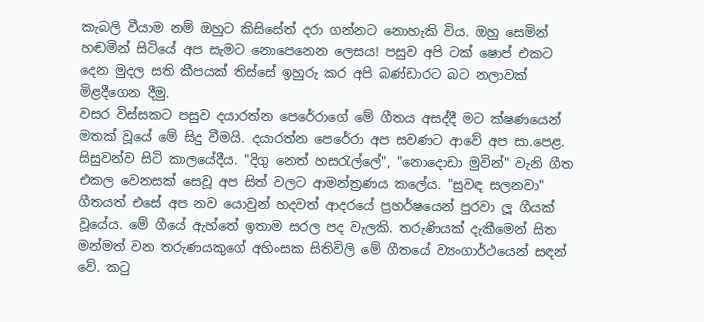කැබලි වීයාම නම් ඔහුට කිසිසේත් දරා ගන්නට නොහැකි විය. ඔහු සෙමින් හඬමින් සිටියේ අප සැමට නොපෙනෙන ලෙසය! පසුව අපි ටක් ෂොප් එකට දෙන මුදල සති කීපයක් තිස්සේ ඉහුරු කර අපි බණ්ඩාරට බට නලාවක් මිළදීගෙන දීමු.
වසර විස්සකට පසුව දයාරත්න පෙරේරාගේ මේ ගීතය අසද්දී මට ක්ෂණයෙන් මතක් වූයේ මේ සිදු වීමයි. දයාරත්න පෙරේරා අප සවණට ආවේ අප සා.පෙළ. සිසුවන්ව සිටි කාලයේදීය. "දිගු නෙත් හසරැල්ලේ", "නොදොඩා මුවින්" වැනි ගීත එකල වෙනසක් සෙවූ අප සිත් වලට ආමන්ත්‍රණය කලේය. "සුවඳ සලනවා" ගීතයත් එසේ අප නව යොවුන් හදවත් ආදරයේ ප්‍රහර්ෂයෙන් පුරවා ලූ ගීයක් වූයේය. මේ ගීයේ ඇහ්තේ ඉතාම සරල පද වැලකි. තරුණියක් දැකීමෙන් සිත මන්මත් වන තරුණයකුගේ අහිංසක සිතිවිලි මේ ගීතයේ ව්‍යංගාර්ථයෙන් සඳන් වේ. කටු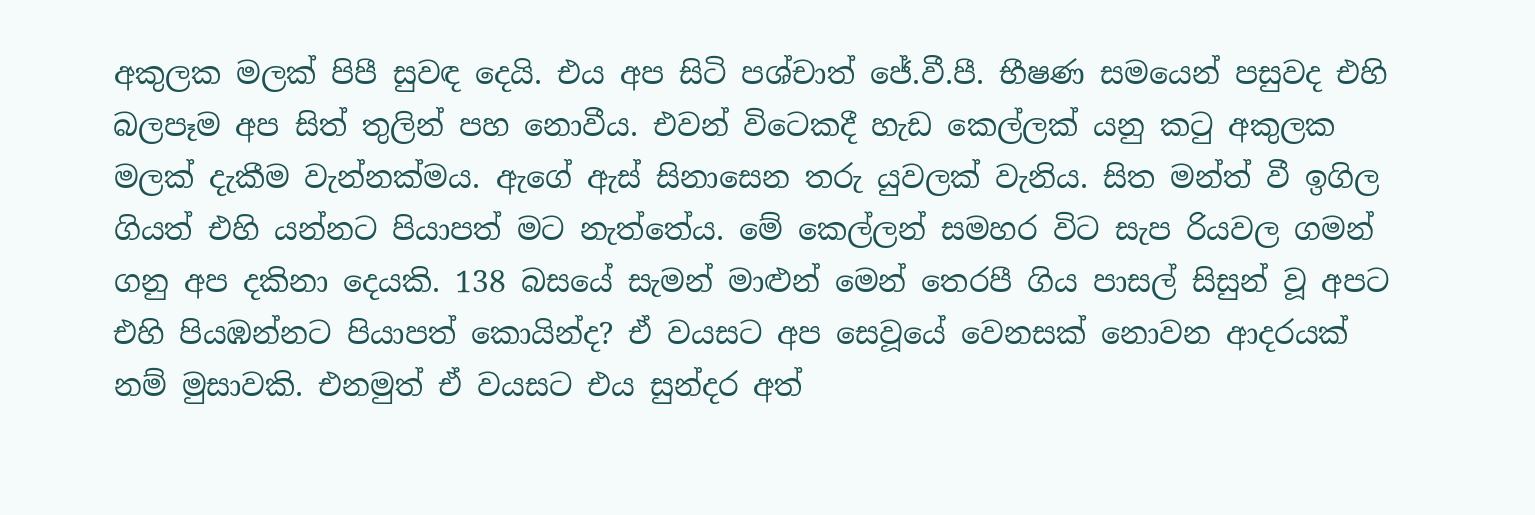අකුලක මලක් පිපී සුවඳ දෙයි. එය අප සිටි පශ්චාත් ජේ.වී.පී. භීෂණ සමයෙන් පසුවද එහි බලපෑම අප සිත් තුලින් පහ නොවීය. එවන් විටෙකදී හැඩ කෙල්ලක් යනු කටු අකුලක මලක් දැකීම වැන්නක්මය. ඇගේ ඇස් සිනාසෙන තරු යුවලක් වැනිය. සිත මන්ත් වී ඉගිල ගියත් එහි යන්නට පියාපත් මට නැත්තේය. මේ කෙල්ලන් සමහර විට සැප රියවල ගමන් ගනු අප දකිනා දෙයකි. 138 බසයේ සැමන් මාළුන් මෙන් තෙරපී ගිය පාසල් සිසුන් වූ අපට එහි පියඹන්නට පියාපත් කොයින්ද? ඒ වයසට අප සෙවූයේ වෙනසක් නොවන ආදරයක් නම් මුසාවකි. එනමුත් ඒ වයසට එය සුන්දර අත්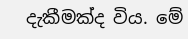දැකීමක්ද විය. මේ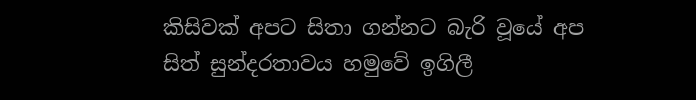කිසිවක් අපට සිතා ගන්නට බැරි වූයේ අප සිත් සුන්දරතාවය හමුවේ ඉගිලී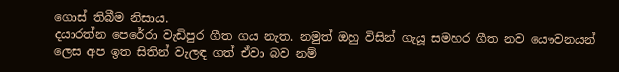ගොස් තිබීම නිසාය.
දයාරත්න පෙරේරා වැඩිපුර ගීත ගය නැත. නමුත් ඔහු විසින් ගැයූ සමහර ගීත නව යෞවනයන් ලෙස අප ඉත සිතින් වැලඳ ගත් ඒවා බව නම්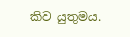කිව යුතුමය.